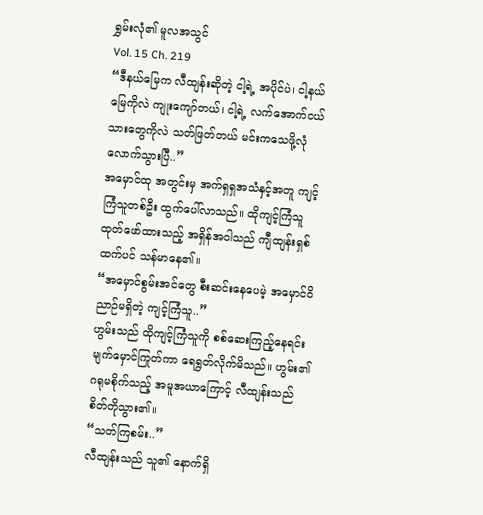ရွှမ်းလုံ၏ မူလအသွင်
Vol. 15 Ch. 219
“ဒီနယ်မြေက လီထျန်းဆိုတဲ့ ငါ့ရဲ့ အပိုင်ပဲ၊ ငါ့နယ်မြေကိုလဲ ကျုးကျော်တယ်၊ ငါ့ရဲ့ လက်အောက်ငယ်သားတွေကိုလဲ သတ်ဖြတ်တယ် မင်းကသေဖို့လုံလောက်သွားပြီ..”
အမှောင်ထု အတွင်းမှ အက်ရှရှအသံနှင့်အတူ ကျင့်ကြံသူတစ်ဦး ထွက်ပေါ်လာသည်။ ထိုကျင့်ကြံသူ ထုတ်ဖော်ထားသည့် အရှိန်အဝါသည် ကျီထျန်းရှစ်ထက်ပင် သန်မာနေ၏။
“အမှောင်စွမ်းအင်တွေ စီးဆင်းနေပေမဲ့ အမှောင်ဝိညာဉ်မရှိတဲ့ ကျင့်ကြံသူ..”
ဟွမ်းသည် ထိုကျင့်ကြံသူကို စစ်ဆေးကြည့်နေရင်း မျက်မှောင်ကြုတ်ကာ ရေရွတ်လိုက်မိသည်။ ဟွမ်း၏ ဂရုမစိုက်သည့် အမူအယာကြောင့် လီထျန်းသည် စိတ်တိုသွား၏။
“သတ်ကြစမ်း..”
လီထျန်းသည် သူ၏ နောက်ရှိ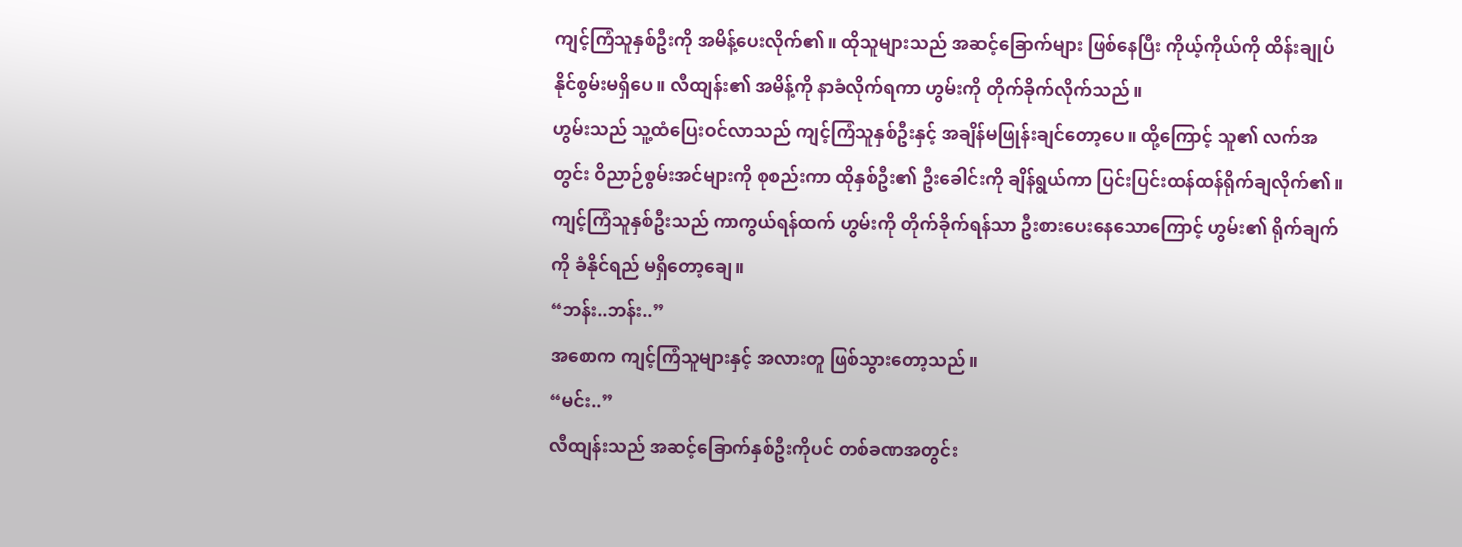ကျင့်ကြံသူနှစ်ဦးကို အမိန့်ပေးလိုက်၏။ ထိုသူများသည် အဆင့်ခြောက်များ ဖြစ်နေပြီး ကိုယ့်ကိုယ်ကို ထိန်းချုပ်နိုင်စွမ်းမရှိပေ။ လီထျန်း၏ အမိန့်ကို နာခံလိုက်ရကာ ဟွမ်းကို တိုက်ခိုက်လိုက်သည်။
ဟွမ်းသည် သူ့ထံပြေးဝင်လာသည် ကျင့်ကြံသူနှစ်ဦးနှင့် အချိန်မဖြုန်းချင်တော့ပေ။ ထို့ကြောင့် သူ၏ လက်အတွင်း ဝိညာဉ်စွမ်းအင်များကို စုစည်းကာ ထိုနှစ်ဦး၏ ဦးခေါင်းကို ချိန်ရွယ်ကာ ပြင်းပြင်းထန်ထန်ရိုက်ချလိုက်၏။
ကျင့်ကြံသူနှစ်ဦးသည် ကာကွယ်ရန်ထက် ဟွမ်းကို တိုက်ခိုက်ရန်သာ ဦးစားပေးနေသောကြောင့် ဟွမ်း၏ ရိုက်ချက်ကို ခံနိုင်ရည် မရှိတော့ချေ။
“ဘန်း..ဘန်း..”
အစောက ကျင့်ကြံသူများနှင့် အလားတူ ဖြစ်သွားတော့သည်။
“မင်း..”
လီထျန်းသည် အဆင့်ခြောက်နှစ်ဦးကိုပင် တစ်ခဏအတွင်း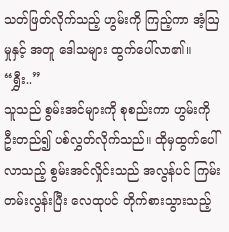သတ်ဖြတ်လိုက်သည့် ဟွမ်းကို ကြည့်ကာ အံ့ဩမှုနှင့် အတူ ဒေါသများ ထွက်ပေါ်လာ၏။
“ရွှီး..”
သူသည် စွမ်းအင်များကို စုစည်းကာ ဟွမ်းကို ဦးတည်၍ ပစ်လွှတ်လိုက်သည်။ ထိုမှထွက်ပေါ်လာသည့် စွမ်းအင်လှိုင်းသည် အလွန်ပင် ကြမ်းတမ်းလွန်းပြီး လေထုပင် တိုက်စားသွားသည့်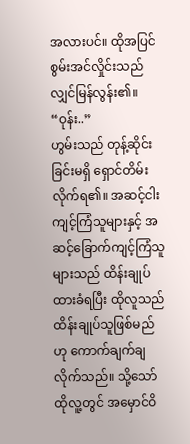အလားပင်။ ထိုအပြင် စွမ်းအင်လှိုင်းသည် လျှင်မြန်လွန်း၏။
“ဝုန်း..”
ဟွမ်းသည် တုန့်ဆိုင်းခြင်းမရှိ ရှောင်တိမ်းလိုက်ရ၏။ အဆင့်ငါးကျင့်ကြံသူများနှင့် အဆင့်ခြောက်ကျင့်ကြံသူများသည် ထိန်းချုပ်ထားခံရပြီး ထိုလူသည် ထိန်းချုပ်သူဖြစ်မည်ဟု ကောက်ချက်ချလိုက်သည်။ သို့သော် ထိုလူ့တွင် အမှောင်ဝိ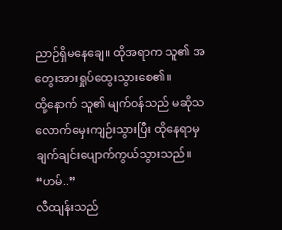ညာဉ်ရှိမနေချေ။ ထိုအရာက သူ၏ အတွေးအားရှုပ်ထွေးသွားစေ၏။
ထို့နောက် သူ၏ မျက်ဝန်သည် မဆိုသလောက်မှေးကျဉ်းသွားပြီး ထိုနေရာမှ ချက်ချင်းပျောက်ကွယ်သွားသည်။
“ဟမ်..”
လီထျန်းသည်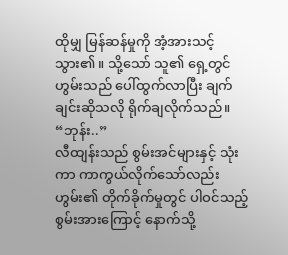ထိုမျှ မြန်ဆန်မှုကို အံ့အားသင့်သွား၏။ သို့သော် သူ၏ ရှေ့တွင် ဟွမ်းသည် ပေါ်ထွက်လာပြီး ချက်ချင်းဆိုသလို ရိုက်ချလိုက်သည်။
“ဘုန်း..”
လီထျန်းသည် စွမ်းအင်များနှင့် သုံးကာ ကာကွယ်လိုက်သော်လည်း ဟွမ်း၏ တိုက်ခိုက်မှုတွင် ပါဝင်သည့် စွမ်းအားကြောင့် နောက်သို့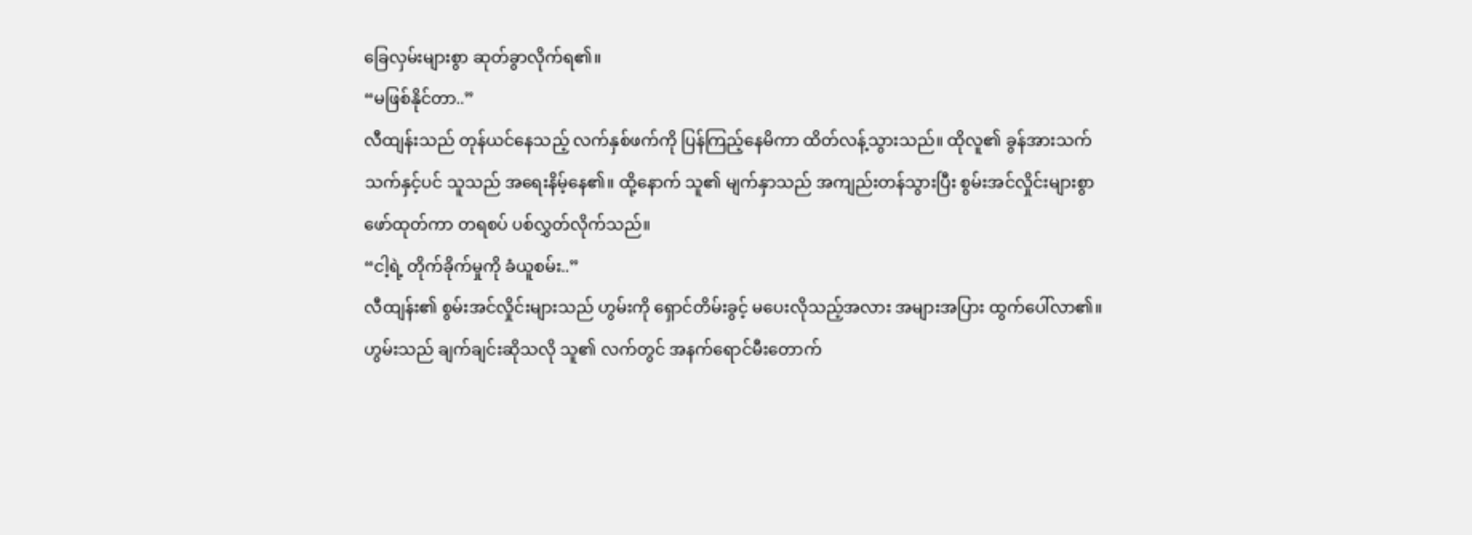ခြေလှမ်းများစွာ ဆုတ်ခွာလိုက်ရ၏။
“မဖြစ်နိုင်တာ..”
လီထျန်းသည် တုန်ယင်နေသည့် လက်နှစ်ဖက်ကို ပြန်ကြည့်နေမိကာ ထိတ်လန့်သွားသည်။ ထိုလူ၏ ခွန်အားသက်သက်နှင့်ပင် သူသည် အရေးနိမ့်နေ၏။ ထို့နောက် သူ၏ မျက်နှာသည် အကျည်းတန်သွားပြီး စွမ်းအင်လှိုင်းများစွာ ဖော်ထုတ်ကာ တရစပ် ပစ်လွှတ်လိုက်သည်။
“ငါ့ရဲ့ တိုက်ခိုက်မှုကို ခံယူစမ်း..”
လီထျန်း၏ စွမ်းအင်လှိုင်းများသည် ဟွမ်းကို ရှောင်တိမ်းခွင့် မပေးလိုသည့်အလား အများအပြား ထွက်ပေါ်လာ၏။
ဟွမ်းသည် ချက်ချင်းဆိုသလို သူ၏ လက်တွင် အနက်ရောင်မီးတောက်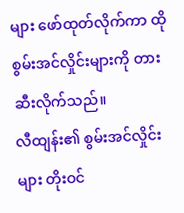များ ဖော်ထုတ်လိုက်ကာ ထိုစွမ်းအင်လှိုင်းများကို တားဆီးလိုက်သည်။
လီထျန်း၏ စွမ်းအင်လှိုင်းများ တိုးဝင်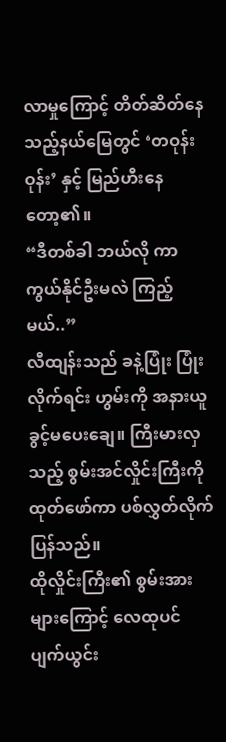လာမှုကြောင့် တိတ်ဆိတ်နေသည့်နယ်မြေတွင် ‘တဝုန်းဝုန်း’ နှင့် မြည်ဟီးနေတော့၏။
“ဒီတစ်ခါ ဘယ်လို ကာကွယ်နိုင်ဦးမလဲ ကြည့်မယ်..”
လီထျန်းသည် ခနဲ့ပြုံး ပြုံးလိုက်ရင်း ဟွမ်းကို အနားယူခွင့်မပေးချေ။ ကြီးမားလှသည့် စွမ်းအင်လှိုင်းကြီးကို ထုတ်ဖော်ကာ ပစ်လွှတ်လိုက်ပြန်သည်။
ထိုလှိုင်းကြီး၏ စွမ်းအားများကြောင့် လေထုပင် ပျက်ယွင်း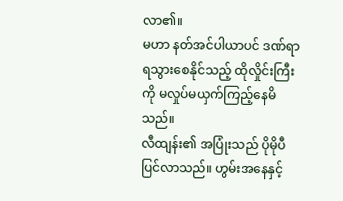လာ၏။
မဟာ နတ်အင်ပါယာပင် ဒဏ်ရာရသွားစေနိုင်သည့် ထိုလှိုင်းကြီးကို မလှုပ်မယှက်ကြည့်နေမိသည်။
လီထျန်း၏ အပြုံးသည် ပိုမိုပီပြင်လာသည်။ ဟွမ်းအနေနှင့်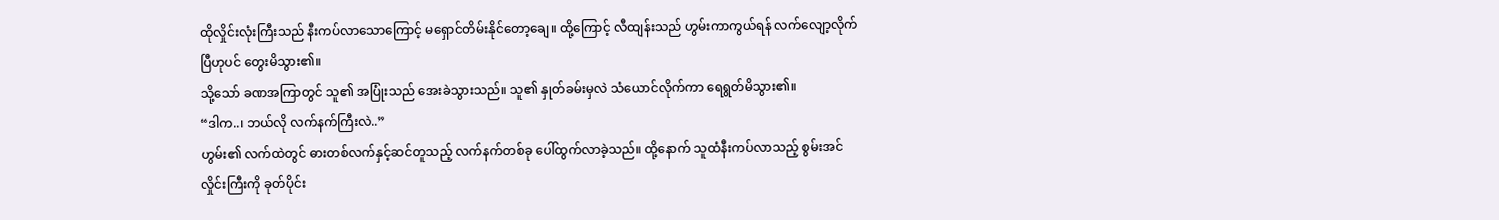ထိုလှိုင်းလုံးကြီးသည် နီးကပ်လာသောကြောင့် မရှောင်တိမ်းနိုင်တော့ချေ။ ထို့ကြောင့် လီထျန်းသည် ဟွမ်းကာကွယ်ရန် လက်လျော့လိုက်ပြီဟုပင် တွေးမိသွား၏။
သို့သော် ခဏအကြာတွင် သူ၏ အပြုံးသည် အေးခဲသွားသည်။ သူ၏ နှုတ်ခမ်းမှလဲ သံယောင်လိုက်ကာ ရေရွတ်မိသွား၏။
“ဒါက..၊ ဘယ်လို လက်နက်ကြီးလဲ..”
ဟွမ်း၏ လက်ထဲတွင် ဓားတစ်လက်နှင့်ဆင်တူသည့် လက်နက်တစ်ခု ပေါ်ထွက်လာခဲ့သည်။ ထို့နောက် သူထံနီးကပ်လာသည့် စွမ်းအင်လှိုင်းကြီးကို ခုတ်ပိုင်း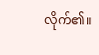လိုက်၏။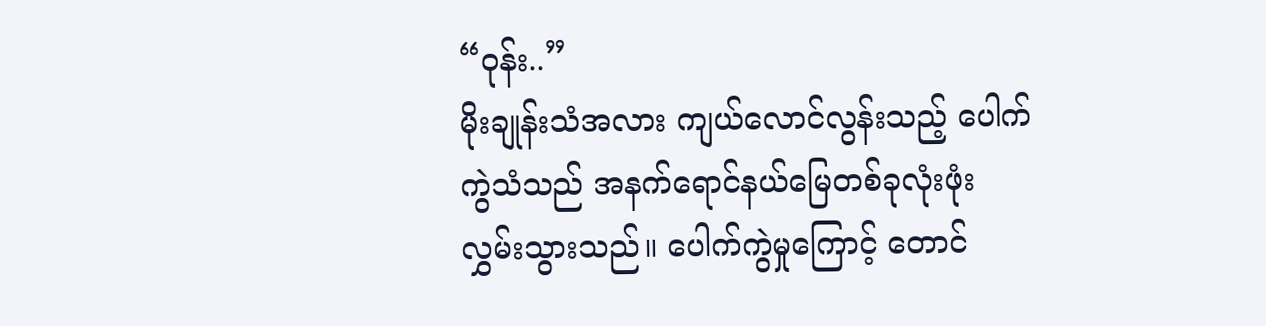“ဝုန်း..”
မိုးချုန်းသံအလား ကျယ်လောင်လွန်းသည့် ပေါက်ကွဲသံသည် အနက်ရောင်နယ်မြေတစ်ခုလုံးဖုံးလွှမ်းသွားသည်။ ပေါက်ကွဲမှုကြောင့် တောင်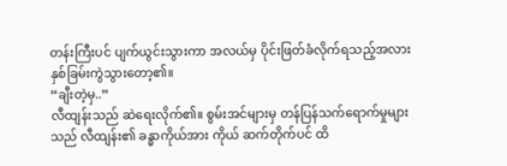တန်းကြီးပင် ပျက်ယွင်းသွားကာ အလယ်မှ ပိုင်းဖြတ်ခံလိုက်ရသည့်အလား နှစ်ခြမ်းကွဲသွားတော့၏။
“ချီးတဲ့မှ..”
လီထျန်းသည် ဆဲရေးလိုက်၏။ စွမ်းအင်များမှ တန်ပြန်သက်ရောက်မှုများသည် လီထျန်း၏ ခန္ဓာကိုယ်အား ကိုယ် ဆက်တိုက်ပင် ထိ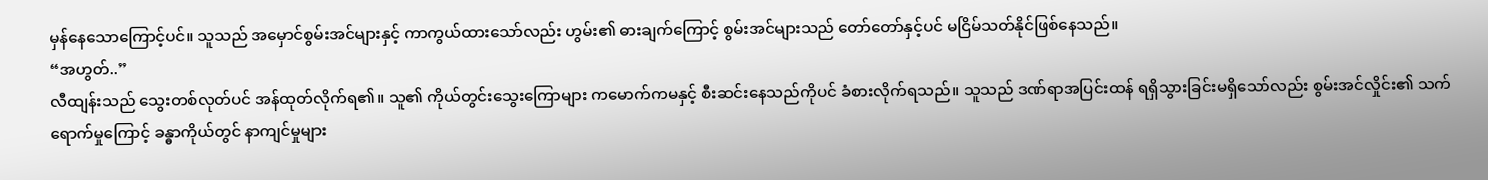မှန်နေသောကြောင့်ပင်။ သူသည် အမှောင်စွမ်းအင်များနှင့် ကာကွယ်ထားသော်လည်း ဟွမ်း၏ ဓားချက်ကြောင့် စွမ်းအင်များသည် တော်တော်နှင့်ပင် မငြိမ်သတ်နိုင်ဖြစ်နေသည်။
“အဟွတ်..”
လီထျန်းသည် သွေးတစ်လုတ်ပင် အန်ထုတ်လိုက်ရ၏။ သူ၏ ကိုယ်တွင်းသွေးကြောများ ကမောက်ကမနှင့် စီးဆင်းနေသည်ကိုပင် ခံစားလိုက်ရသည်။ သူသည် ဒဏ်ရာအပြင်းထန် ရရှိသွားခြင်းမရှိသော်လည်း စွမ်းအင်လှိုင်း၏ သက်ရောက်မှုကြောင့် ခန္ဓာကိုယ်တွင် နာကျင်မှုများ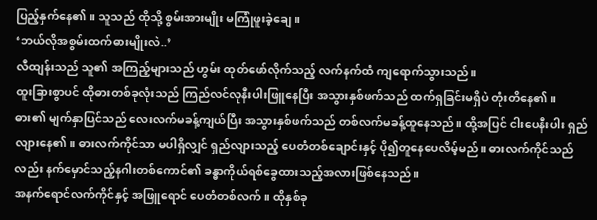ပြည့်နှက်နေ၏။ သူသည် ထိုသို့ စွမ်းအားမျိုး မကြုံဖူးခဲ့ချေ။
‘ဘယ်လိုအစွမ်းထက်ဓားမျိုးလဲ..’
လီထျန်းသည် သူ၏ အကြည့်များသည် ဟွမ်း ထုတ်ဖော်လိုက်သည့် လက်နက်ထံ ကျရောက်သွားသည်။
ထူးခြားစွာပင် ထိုဓားတစ်ခုလုံးသည် ကြည်လင်လုနီးပါးဖြူနေပြီး အသွားနှစ်ဖက်သည် ထက်ရှခြင်းမရှိပဲ တုံးတိနေ၏။ ဓား၏ မျက်နှာပြင်သည် လေးလက်မခန့်ကျယ်ပြီး အသွားနှစ်ဖက်သည် တစ်လက်မခန့်ထူနေသည်။ ထို့အပြင် ငါးပေနီးပါး ရှည်လျားနေ၏။ ဓားလက်ကိုင်သာ မပါရှိလျှင် ရှည်လျားသည့် ပေတံတစ်ချောင်းနှင့် ပို၍တူနေပေလိမ့်မည်။ ဓားလက်ကိုင်သည်လည်း နက်မှောင်သည့်နဂါးတစ်ကောင်၏ ခန္ဓာကိုယ်ရစ်ခွေထားသည့်အလားဖြစ်နေသည်။
အနက်ရောင်လက်ကိုင်နှင့် အဖြူရောင် ပေတံတစ်လက်။ ထိုနှစ်ခု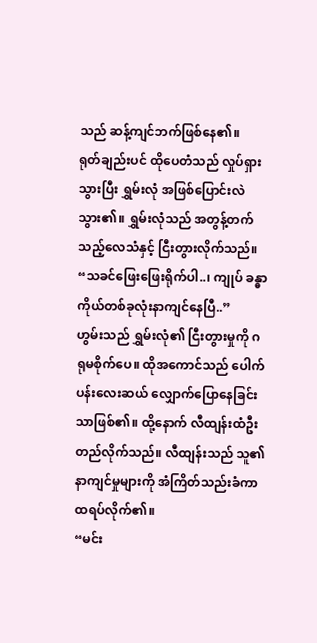သည် ဆန့်ကျင်ဘက်ဖြစ်နေ၏။
ရုတ်ချည်းပင် ထိုပေတံသည် လှုပ်ရှားသွားပြီး ရွှမ်းလုံ အဖြစ်ပြောင်းလဲသွား၏။ ရွှမ်းလုံသည် အတွန့်တက်သည့်လေသံနှင့် ငြီးတွားလိုက်သည်။
“သခင်ဖြေးဖြေးရိုက်ပါ..၊ ကျုပ် ခန္ဓာကိုယ်တစ်ခုလုံးနာကျင်နေပြီ..”
ဟွမ်းသည် ရွှမ်းလုံ၏ ငြီးတွားမှုကို ဂရုမစိုက်ပေ။ ထိုအကောင်သည် ပေါက်ပန်းလေးဆယ် လျှောက်ပြောနေခြင်းသာဖြစ်၏။ ထို့နောက် လီထျန်းထံဦးတည်လိုက်သည်။ လီထျန်းသည် သူ၏ နာကျင်မှုများကို အံကြိတ်သည်းခံကာ ထရပ်လိုက်၏။
“မင်း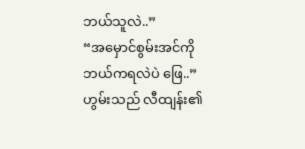ဘယ်သူလဲ..”
“အမှောင်စွမ်းအင်ကို ဘယ်ကရလဲပဲ ဖြေ..”
ဟွမ်းသည် လီထျန်း၏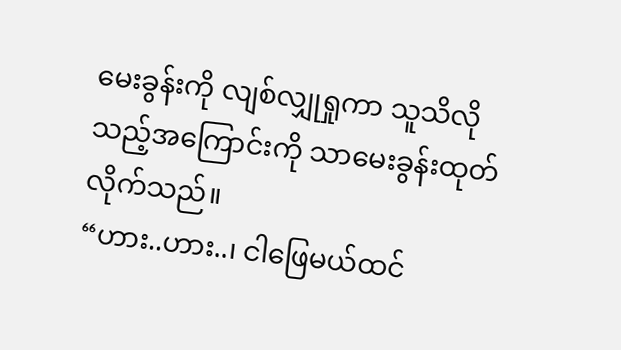မေးခွန်းကို လျစ်လျှုရှုကာ သူသိလိုသည့်အကြောင်းကို သာမေးခွန်းထုတ်လိုက်သည်။
“ဟား..ဟား..၊ ငါဖြေမယ်ထင်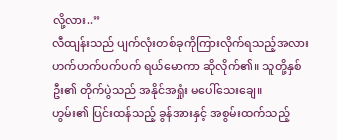လို့လား..”
လီထျန်းသည် ပျက်လုံးတစ်ခုကိုကြားလိုက်ရသည့်အလား ဟက်ဟက်ပက်ပက် ရယ်မောကာ ဆိုလိုက်၏။ သူတို့နှစ်ဦး၏ တိုက်ပွဲသည် အနိုင်အရှုံး မပေါ်သေးချေ။
ဟွမ်း၏ ပြင်းထန်သည့် ခွန်အားနှင့် အစွမ်းထက်သည့်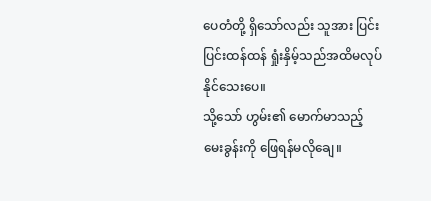ပေတံတို့ ရှိသော်လည်း သူအား ပြင်းပြင်းထန်ထန် ရှုံးနှိမ့်သည်အထိမလုပ်နိုင်သေးပေ။
သို့သော် ဟွမ်း၏ မောက်မာသည့် မေးခွန်းကို ဖြေရန်မလိုချေ။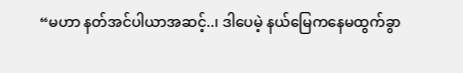“မဟာ နတ်အင်ပါယာအဆင့်..၊ ဒါပေမဲ့ နယ်မြေကနေမထွက်ခွာ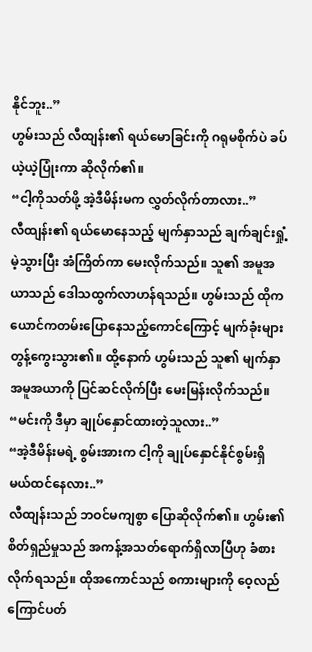နိုင်ဘူး..”
ဟွမ်းသည် လီထျန်း၏ ရယ်မောခြင်းကို ဂရုမစိုက်ပဲ ခပ်ယဲ့ယဲ့ပြုံးကာ ဆိုလိုက်၏။
“ငါ့ကိုသတ်ဖို့ အဲ့ဒီမိန်းမက လွှတ်လိုက်တာလား..”
လီထျန်း၏ ရယ်မောနေသည့် မျက်နှာသည် ချက်ချင်းရှုံ့မဲ့သွားပြီး အံကြိတ်ကာ မေးလိုက်သည်။ သူ၏ အမူအယာသည် ဒေါသထွက်လာဟန်ရသည်။ ဟွမ်းသည် ထိုကယောင်ကတမ်းပြောနေသည့်ကောင်ကြောင့် မျက်ခုံးများ တွန့်ကွေးသွား၏။ ထို့နောက် ဟွမ်းသည် သူ၏ မျက်နှာအမူအယာကို ပြင်ဆင်လိုက်ပြီး မေးမြန်းလိုက်သည်။
“မင်းကို ဒီမှာ ချုပ်နှောင်ထားတဲ့သူလား..”
“အဲ့ဒီမိန်းမရဲ့ စွမ်းအားက ငါ့ကို ချုပ်နှောင်နိုင်စွမ်းရှိမယ်ထင်နေလား..”
လီထျန်းသည် ဘဝင်မကျစွာ ပြောဆိုလိုက်၏။ ဟွမ်း၏ စိတ်ရှည်မှုသည် အကန့်အသတ်ရောက်ရှိလာပြီဟု ခံစားလိုက်ရသည်။ ထိုအကောင်သည် စကားများကို ဝေ့လည်ကြောင်ပတ်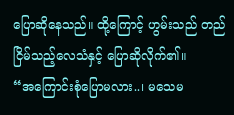ပြောဆိုနေသည်။ ထို့ကြောင့် ဟွမ်းသည် တည်ငြိမ်သည့်လေသံနှင့် ပြောဆိုလိုက်၏။
“အကြောင်းစုံပြောမလား..၊ မသေမ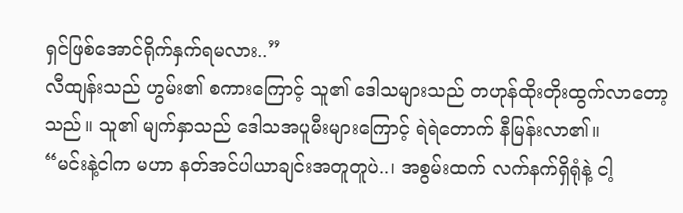ရှင်ဖြစ်အောင်ရိုက်နှက်ရမလား..”
လီထျန်းသည် ဟွမ်း၏ စကားကြောင့် သူ၏ ဒေါသများသည် တဟုန်ထိုးတိုးထွက်လာတော့သည်။ သူ၏ မျက်နှာသည် ဒေါသအပူမီးများကြောင့် ရဲရဲတောက် နီမြန်းလာ၏။
“မင်းနဲ့ငါက မဟာ နတ်အင်ပါယာချင်းအတူတူပဲ..၊ အစွမ်းထက် လက်နက်ရှိရုံနဲ့ ငါ့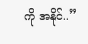ကို အနိုင်..”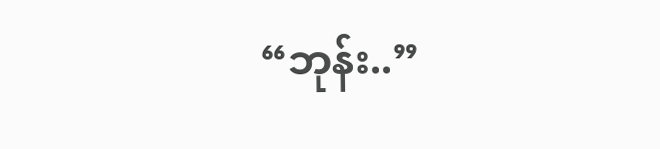“ဘုန်း..”